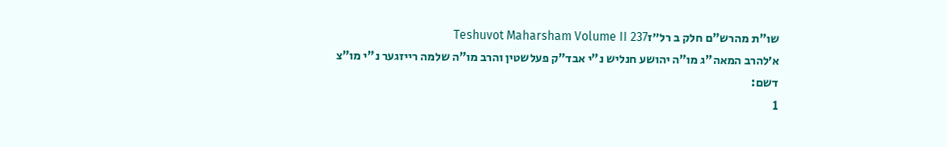שו"ת מהרש"ם חלק ב רל״זTeshuvot Maharsham Volume II 237
א׳להרב המאה"ג מו"ה יהושע חנליש נ"י אבד"ק פעלשטין והרב מו"ה שלמה רייזגער נ"י מו"צ דשם:
1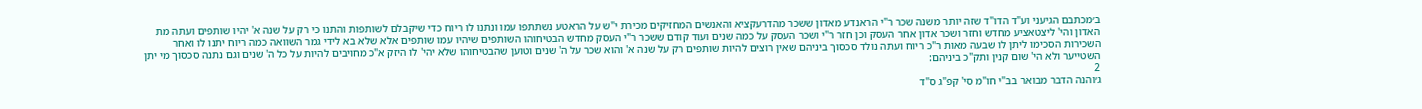ב׳מכתבם הגיעני וע"ד הדו"ד שזה יותר משנה שכר ר"י הראנדע מאדון ששכר מהדרעקציא והאנשים המחזיקים מכירת י"ש על הראטע נשתתפו עמו ונתנו לו ריוח כדי שיקבלם לשותפות והתנו כי רק על שנה א' יהיו שותפים ועתה מת האדון והי' ליצטאציע מחדש וחזר ושכר אדון אחר העסק וכן חזר ר"י ושכר העסק על כמה שנים ועוד קודם ששכר ר"י העסק מחדש הבטיחוהו השותפים שיהיו עמו שותפים אלא שלא בא לידי גמר השוואה כמה ריוח יתנו לו ואחר השכירות הסכימו ליתן לו שבעה מאות ר"כ ריוח ועתה נולד סכסוך ביניהם שאין רוצים להיות שותפים רק על שנה א' והוא שכר על ה' שנים וטוען שהבטיחוהו שלא יהי' לו היזק א"כ מחויבים להיות על כל ה' שנים וגם נתנה סכסוך מי יתן השטייער ולא הי' שום קנין ותק"כ ביניהם:
2
ג׳והנה הדבר מבואר בב"י חו"מ סי' קפ"ג ס"ד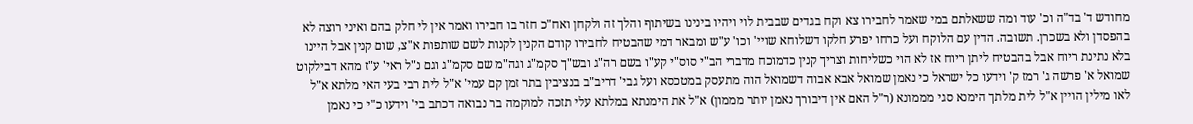מחודש ד' בד"ה וכ' עוד ומה ששאלתם במי שאמר לחבירו צא וקח בגדים שבבית לוי ויהיו בינינו בשיתוף והלך זה ולקחן ואח"כ חזר בו חבירו ואמר אין לי חלק בהם ואיני רוצה לא בהפסדן ולא בשכרן. תשובה. הדין עם הלוקח ועל כרחו יפרע חלקו דשלוחא שויי' וכו' ע"ש ומבאר דמי שהבטיח לחבירו קודם הקנין לקנות לשם שותפות א"צ, שום קנין אבל היינו בלא נתינת ריוח אבל בהבטיח ליתן ריוח אז לא הוי כשליחות וצריך קנין כדמוכח מדברי הב"י סוס"י קע"ו בשם רה"ג ובש"ך סקמ"ג וגה"מ שם סקמ"ג וגם נ"ל ראי' ע"ז מהא דבילקוט שמואל א' פרשה ג' רמז ק' וידעו כל ישראל כי נאמן שמואל אבא אבוה דשמואל הוה מתעסק במטכסא ועל גבי' דריב"ב בנציבין בתר זמן קם עמי' א"ל לית רבי בעי האי מלתא א"ל לאו מילין הויין א"ל לית מלתך הימנא סגי מממונא (ר"ל האם אין דיבורך נאמן יותר מממון) א"ל את הימנתא במלתא עלי תזכה למוקמה בר נבואה דכתב בי' וידעו כ"י כי נאמן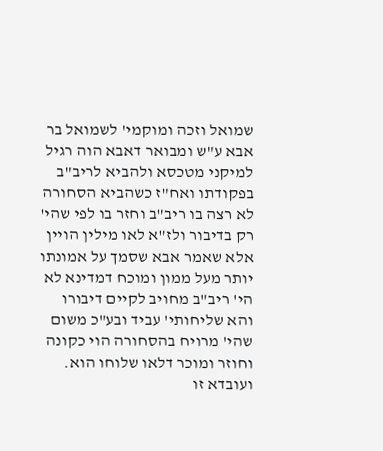שמואל וזכה ומוקמי' לשמואל בר אבא ע"ש ומבואר דאבא הוה רגיל למיקני מטכסא ולהביא לריב"ב בפקודתו ואח"ז כשהביא הסחורה לא רצה בו ריב"ב וחזר בו לפי שהי' רק בדיבור ולז"א לאו מילין הויין אלא שאמר אבא שסמך על אמונתו יותר מעל ממון ומוכח דמדינא לא הי' ריב"ב מחויב לקיים דיבורו והא שליחותי' עביד ובע"כ משום שהי' מרויח בהסחורה הוי כקונה וחוזר ומוכר דלאו שלוחו הוא. ועובדא זו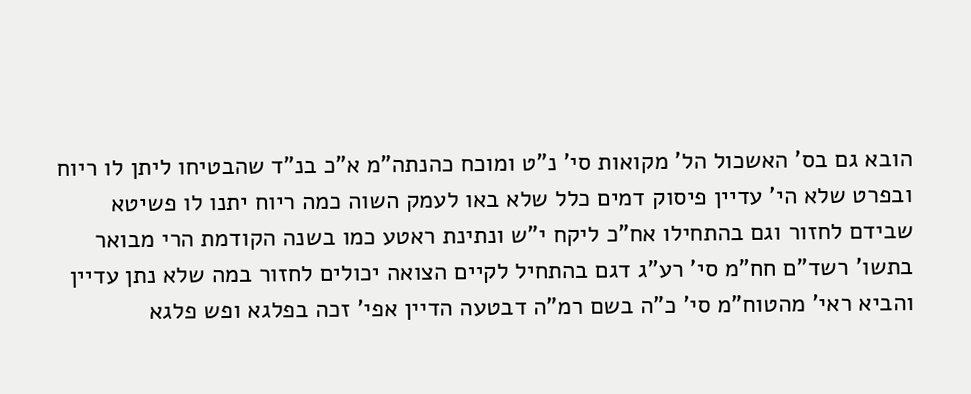הובא גם בס' האשכול הל' מקואות סי' נ"ט ומוכח כהנתה"מ א"כ בנ"ד שהבטיחו ליתן לו ריוח ובפרט שלא הי' עדיין פיסוק דמים כלל שלא באו לעמק השוה כמה ריוח יתנו לו פשיטא שבידם לחזור וגם בהתחילו אח"כ ליקח י"ש ונתינת ראטע כמו בשנה הקודמת הרי מבואר בתשו' רשד"ם חח"מ סי' רע"ג דגם בהתחיל לקיים הצואה יכולים לחזור במה שלא נתן עדיין והביא ראי' מהטוח"מ סי' כ"ה בשם רמ"ה דבטעה הדיין אפי' זכה בפלגא ופש פלגא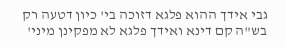גבי אידך ההוא פלגא דזוכה בי' כיון דטעה רק בש"ה קם דינא ואידך פלגא לא מפקינן מיני'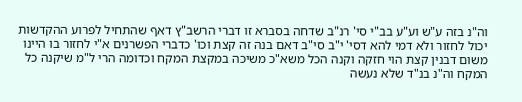וה"נ בזה ע"ש וע"ע בב"י סי' רנ"ב שדחה בסברא זו דברי הרשב"ץ דאף שהתחיל לפרוע ההקדשות יכול לחזור ולא דמי להא דסי' י"ב סי"ב דאם בנה זה קצת וכו' כדברי הפשרנים א"י לחזור בו היינו משום דבנין קצת הוי חזקה וקנה הכל משא"כ משיכה במקצת המקח וכדומה הרי ל"מ שיקנה כל המקח וה"נ בנ"ד שלא נעשה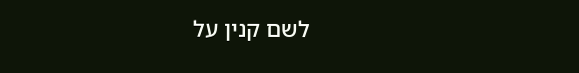לשם קנין על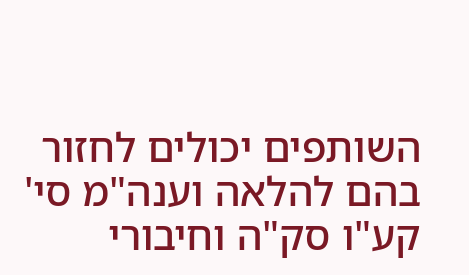השותפים יכולים לחזור בהם להלאה וענה"מ סי' קע"ו סק"ה וחיבורי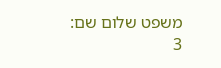משפט שלום שם:
3